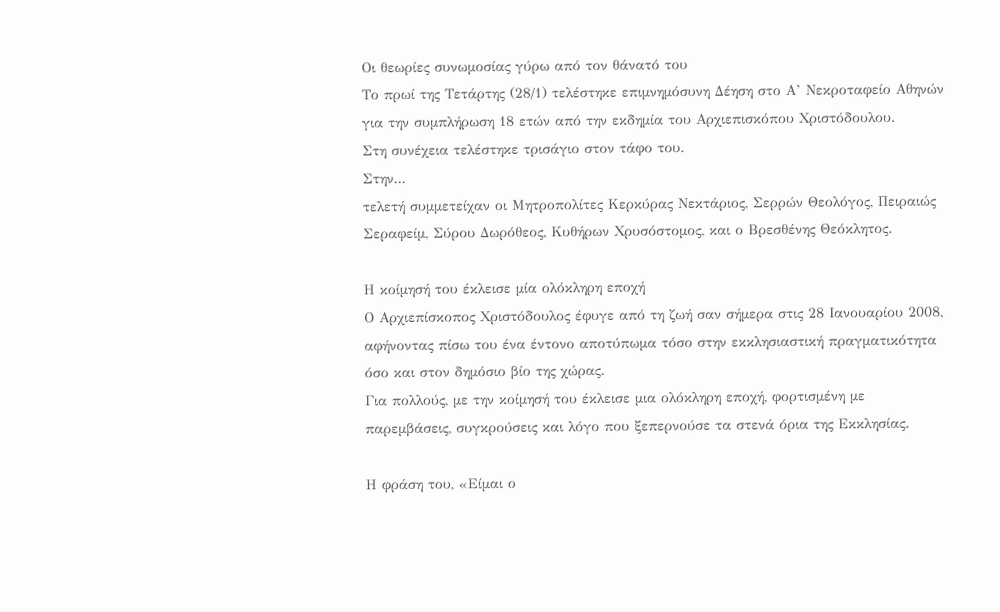Οι θεωρίες συνωμοσίας γύρω από τον θάνατό του
Το πρωί της Τετάρτης (28/1) τελέστηκε επιμνημόσυνη Δέηση στο Α’ Νεκροταφείο Αθηνών για την συμπλήρωση 18 ετών από την εκδημία του Αρχιεπισκόπου Χριστόδουλου.
Στη συνέχεια τελέστηκε τρισάγιο στον τάφο του.
Στην...
τελετή συμμετείχαν οι Μητροπολίτες Κερκύρας Νεκτάριος, Σερρών Θεολόγος, Πειραιώς Σεραφείμ, Σύρου Δωρόθεος, Κυθήρων Χρυσόστομος, και ο Βρεσθένης Θεόκλητος.

Η κοίμησή του έκλεισε μία ολόκληρη εποχή
Ο Αρχιεπίσκοπος Χριστόδουλος έφυγε από τη ζωή σαν σήμερα στις 28 Ιανουαρίου 2008, αφήνοντας πίσω του ένα έντονο αποτύπωμα τόσο στην εκκλησιαστική πραγματικότητα όσο και στον δημόσιο βίο της χώρας.
Για πολλούς, με την κοίμησή του έκλεισε μια ολόκληρη εποχή, φορτισμένη με παρεμβάσεις, συγκρούσεις και λόγο που ξεπερνούσε τα στενά όρια της Εκκλησίας.

Η φράση του, «Είμαι ο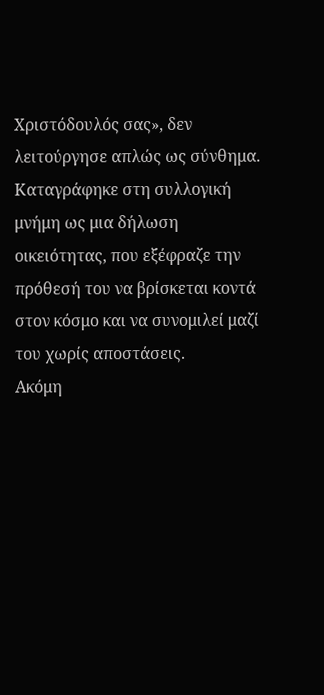Χριστόδουλός σας», δεν λειτούργησε απλώς ως σύνθημα. Καταγράφηκε στη συλλογική μνήμη ως μια δήλωση οικειότητας, που εξέφραζε την πρόθεσή του να βρίσκεται κοντά στον κόσμο και να συνομιλεί μαζί του χωρίς αποστάσεις.
Ακόμη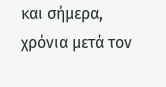και σήμερα, χρόνια μετά τον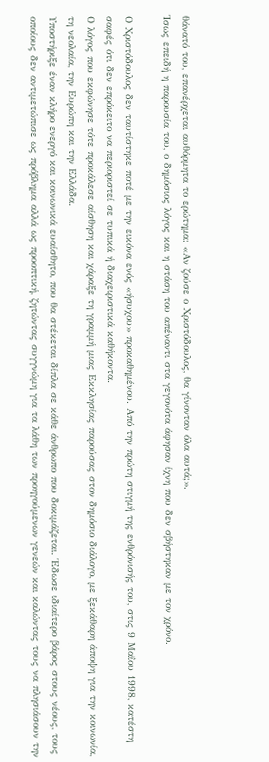θάνατό του, επανέρχεται αυθόρμητα το ερώτημα: «Αν ζούσε ο Χριστόδουλος, θα γίνονταν όλα αυτά;».
Ίσως επειδή η παρουσία του, ο δημόσιος λόγος και η στάση του απέναντι στα γεγονότα άφησαν ίχνη που δεν σβήστηκαν με τον χρόνο.

Ο Χριστόδουλος δεν ταυτίστηκε ποτέ με την εικόνα ενός «ήσυχου» προκαθημένου. Από την πρώτη στιγμή της ενθρόνισής του, στις 9 Μαΐου 1998, κατέστη σαφές ότι δεν επρόκειτο να περιοριστεί σε τυπικά ή διαχειριστικά καθήκοντα.
Ο λόγος που εκφώνησε τότε προκάλεσε αίσθηση και χάραξε τη γραμμή μιας Εκκλησίας παρούσας στον δημόσιο διάλογο, με ξεκάθαρη άποψη για την κοινωνία, τη νεολαία, την Ευρώπη και την Ελλάδα.
Υποστήριξε έναν κλήρο ενεργό και κοινωνικά ευαίσθητο, που θα στέκεται δίπλα σε κάθε άνθρωπο που δοκιμάζεται. Έδωσε ιδιαίτερο βάρος στους νέους, τους οποίους δεν αντιμετώπισε ως πρόβλημα αλλά ως προοπτική, ζητώντας συγγνώμη για τα λάθη των προηγούμενων γενεών και καλώντας τους να πλησιάσουν την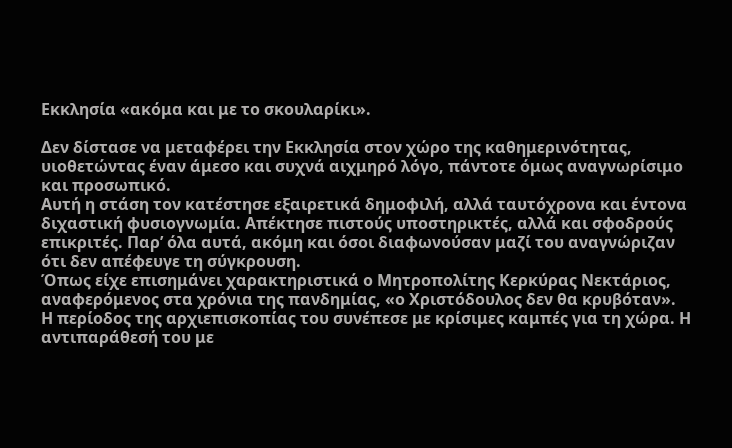Εκκλησία «ακόμα και με το σκουλαρίκι».

Δεν δίστασε να μεταφέρει την Εκκλησία στον χώρο της καθημερινότητας, υιοθετώντας έναν άμεσο και συχνά αιχμηρό λόγο, πάντοτε όμως αναγνωρίσιμο και προσωπικό.
Αυτή η στάση τον κατέστησε εξαιρετικά δημοφιλή, αλλά ταυτόχρονα και έντονα διχαστική φυσιογνωμία. Απέκτησε πιστούς υποστηρικτές, αλλά και σφοδρούς επικριτές. Παρ’ όλα αυτά, ακόμη και όσοι διαφωνούσαν μαζί του αναγνώριζαν ότι δεν απέφευγε τη σύγκρουση.
Όπως είχε επισημάνει χαρακτηριστικά ο Μητροπολίτης Κερκύρας Νεκτάριος, αναφερόμενος στα χρόνια της πανδημίας, «ο Χριστόδουλος δεν θα κρυβόταν».
Η περίοδος της αρχιεπισκοπίας του συνέπεσε με κρίσιμες καμπές για τη χώρα. Η αντιπαράθεσή του με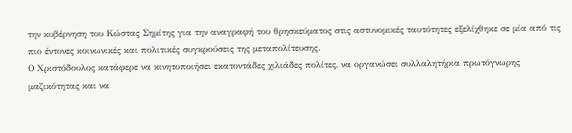την κυβέρνηση του Κώστας Σημίτης για την αναγραφή του θρησκεύματος στις αστυνομικές ταυτότητες εξελίχθηκε σε μία από τις πιο έντονες κοινωνικές και πολιτικές συγκρούσεις της μεταπολίτευσης.
Ο Χριστόδουλος κατάφερε να κινητοποιήσει εκατοντάδες χιλιάδες πολίτες, να οργανώσει συλλαλητήρια πρωτόγνωρης μαζικότητας και να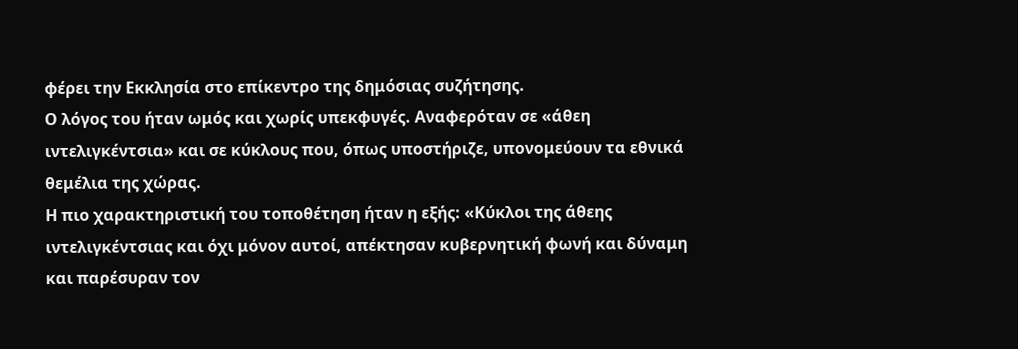φέρει την Εκκλησία στο επίκεντρο της δημόσιας συζήτησης.
Ο λόγος του ήταν ωμός και χωρίς υπεκφυγές. Αναφερόταν σε «άθεη ιντελιγκέντσια» και σε κύκλους που, όπως υποστήριζε, υπονομεύουν τα εθνικά θεμέλια της χώρας.
Η πιο χαρακτηριστική του τοποθέτηση ήταν η εξής: «Κύκλοι της άθεης ιντελιγκέντσιας και όχι μόνον αυτοί, απέκτησαν κυβερνητική φωνή και δύναμη και παρέσυραν τον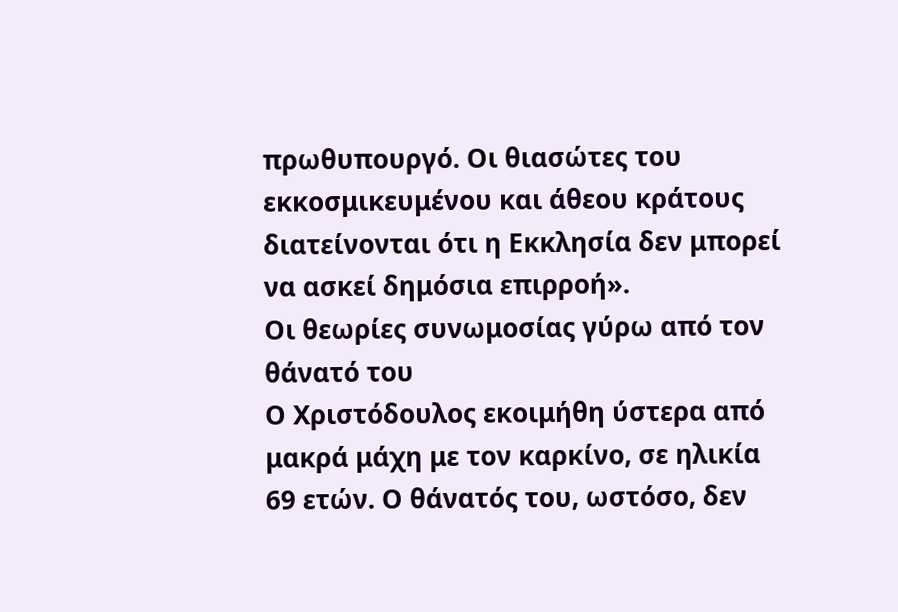πρωθυπουργό. Οι θιασώτες του εκκοσμικευμένου και άθεου κράτους διατείνονται ότι η Εκκλησία δεν μπορεί να ασκεί δημόσια επιρροή».
Οι θεωρίες συνωμοσίας γύρω από τον θάνατό του
Ο Χριστόδουλος εκοιμήθη ύστερα από μακρά μάχη με τον καρκίνο, σε ηλικία 69 ετών. Ο θάνατός του, ωστόσο, δεν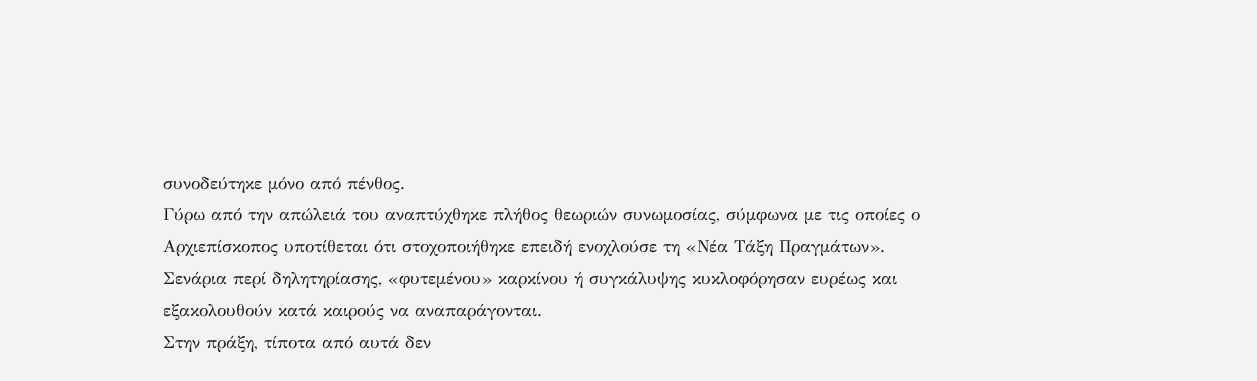συνοδεύτηκε μόνο από πένθος.
Γύρω από την απώλειά του αναπτύχθηκε πλήθος θεωριών συνωμοσίας, σύμφωνα με τις οποίες ο Αρχιεπίσκοπος υποτίθεται ότι στοχοποιήθηκε επειδή ενοχλούσε τη «Νέα Τάξη Πραγμάτων».
Σενάρια περί δηλητηρίασης, «φυτεμένου» καρκίνου ή συγκάλυψης κυκλοφόρησαν ευρέως και εξακολουθούν κατά καιρούς να αναπαράγονται.
Στην πράξη, τίποτα από αυτά δεν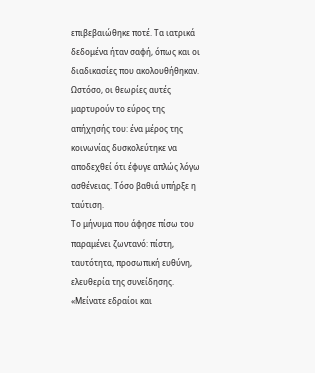επιβεβαιώθηκε ποτέ. Τα ιατρικά δεδομένα ήταν σαφή, όπως και οι διαδικασίες που ακολουθήθηκαν.
Ωστόσο, οι θεωρίες αυτές μαρτυρούν το εύρος της απήχησής του: ένα μέρος της κοινωνίας δυσκολεύτηκε να αποδεχθεί ότι έφυγε απλώς λόγω ασθένειας. Τόσο βαθιά υπήρξε η ταύτιση.
Το μήνυμα που άφησε πίσω του παραμένει ζωντανό: πίστη, ταυτότητα, προσωπική ευθύνη, ελευθερία της συνείδησης.
«Μείνατε εδραίοι και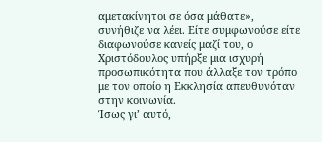αμετακίνητοι σε όσα μάθατε», συνήθιζε να λέει. Είτε συμφωνούσε είτε διαφωνούσε κανείς μαζί του, ο Χριστόδουλος υπήρξε μια ισχυρή προσωπικότητα που άλλαξε τον τρόπο με τον οποίο η Εκκλησία απευθυνόταν στην κοινωνία.
Ίσως γι’ αυτό,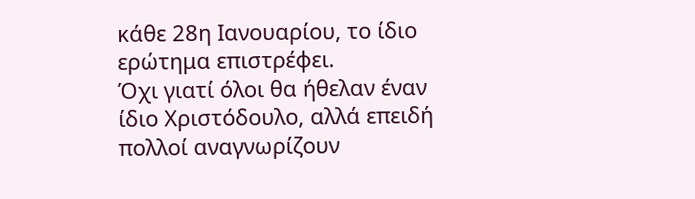κάθε 28η Ιανουαρίου, το ίδιο ερώτημα επιστρέφει.
Όχι γιατί όλοι θα ήθελαν έναν ίδιο Χριστόδουλο, αλλά επειδή πολλοί αναγνωρίζουν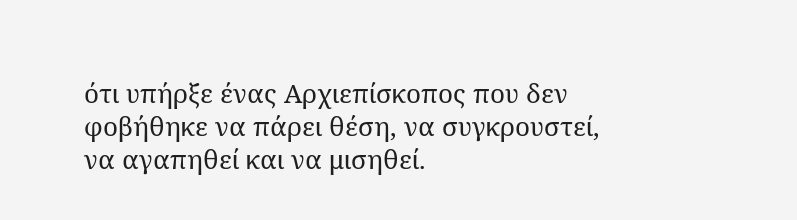ότι υπήρξε ένας Αρχιεπίσκοπος που δεν φοβήθηκε να πάρει θέση, να συγκρουστεί, να αγαπηθεί και να μισηθεί.